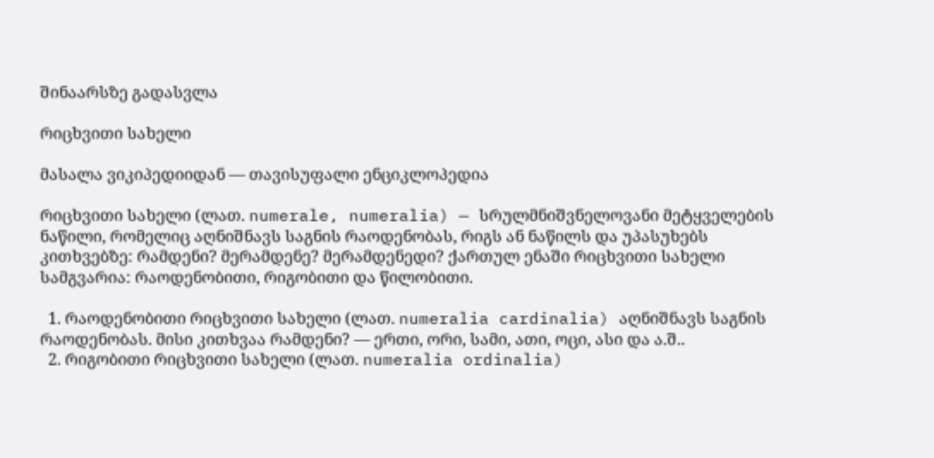შინაარსზე გადასვლა

რიცხვითი სახელი

მასალა ვიკიპედიიდან — თავისუფალი ენციკლოპედია

რიცხვითი სახელი (ლათ. numerale, numeralia) — სრულმნიშვნელოვანი მეტყველების ნაწილი, რომელიც აღნიშნავს საგნის რაოდენობას, რიგს ან ნაწილს და უპასუხებს კითხვებზე: რამდენი? მერამდენე? მერამდენედი? ქართულ ენაში რიცხვითი სახელი სამგვარია: რაოდენობითი, რიგობითი და წილობითი.

  1. რაოდენობითი რიცხვითი სახელი (ლათ. numeralia cardinalia) აღნიშნავს საგნის რაოდენობას. მისი კითხვაა რამდენი? — ერთი, ორი, სამი, ათი, ოცი, ასი და ა.შ..
  2. რიგობითი რიცხვითი სახელი (ლათ. numeralia ordinalia)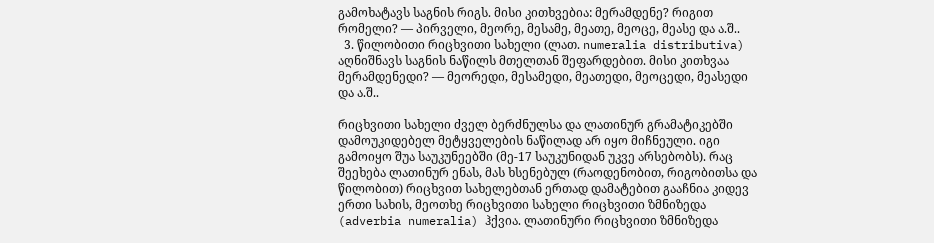გამოხატავს საგნის რიგს. მისი კითხვებია: მერამდენე? რიგით რომელი? — პირველი, მეორე, მესამე, მეათე, მეოცე, მეასე და ა.შ..
  3. წილობითი რიცხვითი სახელი (ლათ. numeralia distributiva) აღნიშნავს საგნის ნაწილს მთელთან შეფარდებით. მისი კითხვაა მერამდენედი? — მეორედი, მესამედი, მეათედი, მეოცედი, მეასედი და ა.შ..

რიცხვითი სახელი ძველ ბერძნულსა და ლათინურ გრამატიკებში დამოუკიდებელ მეტყველების ნაწილად არ იყო მიჩნეული. იგი გამოიყო შუა საუკუნეებში (მე-17 საუკუნიდან უკვე არსებობს). რაც შეეხება ლათინურ ენას, მას ხსენებულ (რაოდენობით, რიგობითსა და წილობით) რიცხვით სახელებთან ერთად დამატებით გააჩნია კიდევ ერთი სახის, მეოთხე რიცხვითი სახელი რიცხვითი ზმნიზედა (adverbia numeralia) ჰქვია. ლათინური რიცხვითი ზმნიზედა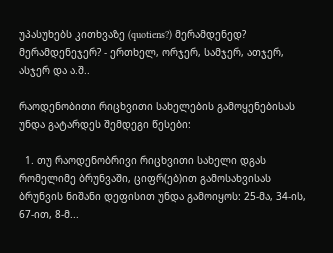უპასუხებს კითხვაზე (quotiens?) მერამდენედ? მერამდენეჯერ? - ერთხელ, ორჯერ, სამჯერ, ათჯერ, ასჯერ და ა.შ..

რაოდენობითი რიცხვითი სახელების გამოყენებისას უნდა გატარდეს შემდეგი წესები:

  1. თუ რაოდენობრივი რიცხვითი სახელი დგას რომელიმე ბრუნვაში, ციფრ(ებ)ით გამოსახვისას ბრუნვის ნიშანი დეფისით უნდა გამოიყოს: 25-მა, 34-ის, 67-ით, 8-მ...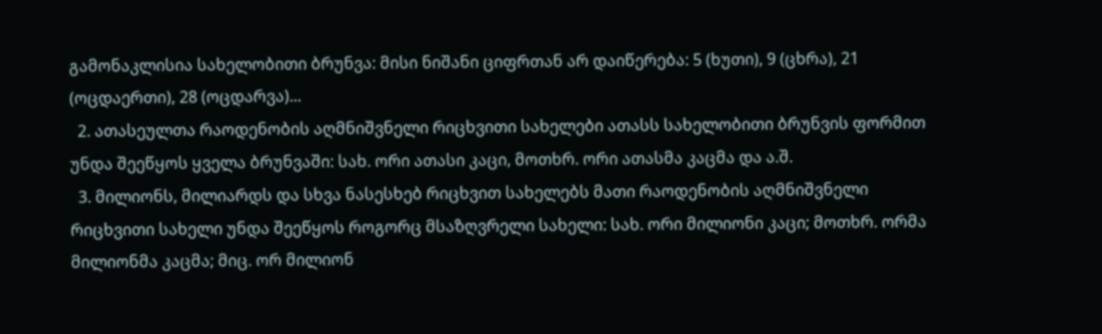გამონაკლისია სახელობითი ბრუნვა: მისი ნიშანი ციფრთან არ დაიწერება: 5 (ხუთი), 9 (ცხრა), 21 (ოცდაერთი), 28 (ოცდარვა)...
  2. ათასეულთა რაოდენობის აღმნიშვნელი რიცხვითი სახელები ათასს სახელობითი ბრუნვის ფორმით უნდა შეეწყოს ყველა ბრუნვაში: სახ. ორი ათასი კაცი, მოთხრ. ორი ათასმა კაცმა და ა.შ.
  3. მილიონს, მილიარდს და სხვა ნასესხებ რიცხვით სახელებს მათი რაოდენობის აღმნიშვნელი რიცხვითი სახელი უნდა შეეწყოს როგორც მსაზღვრელი სახელი: სახ. ორი მილიონი კაცი; მოთხრ. ორმა მილიონმა კაცმა; მიც. ორ მილიონ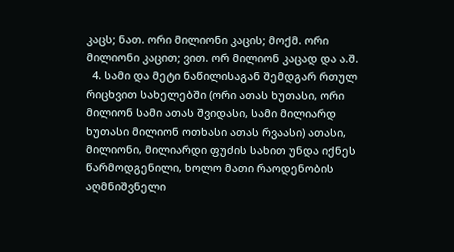კაცს; ნათ. ორი მილიონი კაცის; მოქმ. ორი მილიონი კაცით; ვით. ორ მილიონ კაცად და ა.შ.
  4. სამი და მეტი ნაწილისაგან შემდგარ რთულ რიცხვით სახელებში (ორი ათას ხუთასი, ორი მილიონ სამი ათას შვიდასი, სამი მილიარდ ხუთასი მილიონ ოთხასი ათას რვაასი) ათასი, მილიონი, მილიარდი ფუძის სახით უნდა იქნეს წარმოდგენილი, ხოლო მათი რაოდენობის აღმნიშვნელი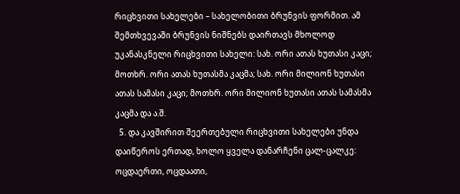რიცხვითი სახელები – სახელობითი ბრუნვის ფორმით. ამ შემთხვევაში ბრუნვის ნიშნებს დაირთავს მხოლოდ უკანასკნელი რიცხვითი სახელი: სახ. ორი ათას ხუთასი კაცი; მოთხრ. ორი ათას ხუთასმა კაცმა; სახ. ორი მილიონ ხუთასი ათას სამასი კაცი; მოთხრ. ორი მილიონ ხუთასი ათას სამასმა კაცმა და ა.შ.
  5. და კავშირით შეერთებული რიცხვითი სახელები უნდა დაიწეროს ერთად, ხოლო ყველა დანარჩენი ცალ-ცალკე: ოცდაერთი, ოცდაათი,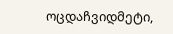ოცდაჩვიდმეტი,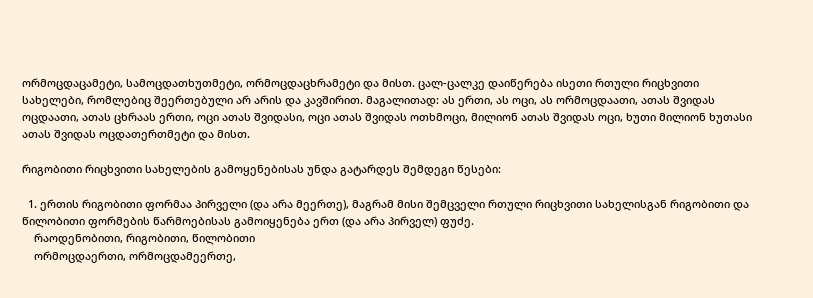ორმოცდაცამეტი, სამოცდათხუთმეტი, ორმოცდაცხრამეტი და მისთ. ცალ-ცალკე დაიწერება ისეთი რთული რიცხვითი სახელები, რომლებიც შეერთებული არ არის და კავშირით. მაგალითად: ას ერთი, ას ოცი, ას ორმოცდაათი, ათას შვიდას ოცდაათი, ათას ცხრაას ერთი, ოცი ათას შვიდასი, ოცი ათას შვიდას ოთხმოცი, მილიონ ათას შვიდას ოცი, ხუთი მილიონ ხუთასი ათას შვიდას ოცდათერთმეტი და მისთ.

რიგობითი რიცხვითი სახელების გამოყენებისას უნდა გატარდეს შემდეგი წესები:

  1. ერთის რიგობითი ფორმაა პირველი (და არა მეერთე), მაგრამ მისი შემცველი რთული რიცხვითი სახელისგან რიგობითი და წილობითი ფორმების წარმოებისას გამოიყენება ერთ (და არა პირველ) ფუძე.
    რაოდენობითი, რიგობითი, წილობითი
    ორმოცდაერთი, ორმოცდამეერთე,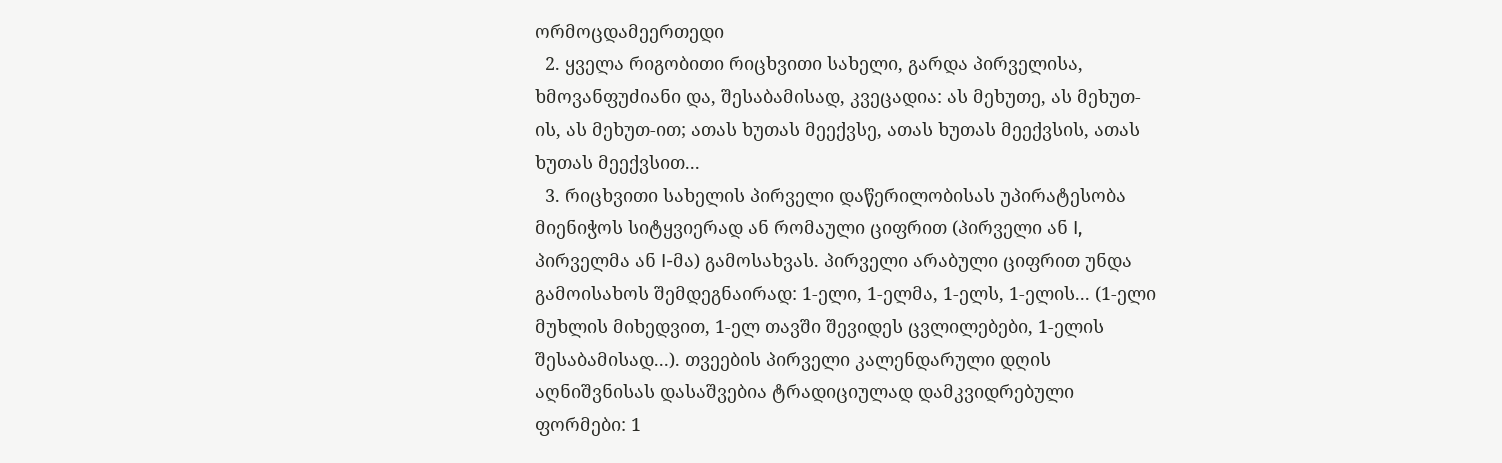ორმოცდამეერთედი
  2. ყველა რიგობითი რიცხვითი სახელი, გარდა პირველისა, ხმოვანფუძიანი და, შესაბამისად, კვეცადია: ას მეხუთე, ას მეხუთ-ის, ას მეხუთ-ით; ათას ხუთას მეექვსე, ათას ხუთას მეექვსის, ათას ხუთას მეექვსით...
  3. რიცხვითი სახელის პირველი დაწერილობისას უპირატესობა მიენიჭოს სიტყვიერად ან რომაული ციფრით (პირველი ან I, პირველმა ან I-მა) გამოსახვას. პირველი არაბული ციფრით უნდა გამოისახოს შემდეგნაირად: 1-ელი, 1-ელმა, 1-ელს, 1-ელის... (1-ელი მუხლის მიხედვით, 1-ელ თავში შევიდეს ცვლილებები, 1-ელის შესაბამისად...). თვეების პირველი კალენდარული დღის აღნიშვნისას დასაშვებია ტრადიციულად დამკვიდრებული ფორმები: 1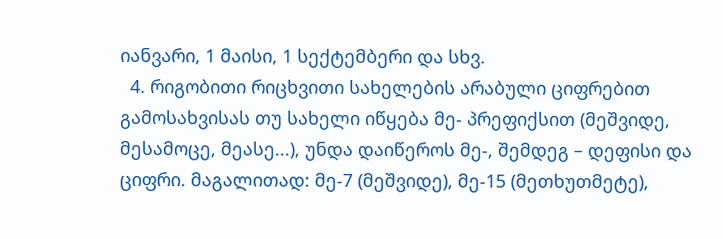იანვარი, 1 მაისი, 1 სექტემბერი და სხვ.
  4. რიგობითი რიცხვითი სახელების არაბული ციფრებით გამოსახვისას თუ სახელი იწყება მე- პრეფიქსით (მეშვიდე, მესამოცე, მეასე...), უნდა დაიწეროს მე-, შემდეგ – დეფისი და ციფრი. მაგალითად: მე-7 (მეშვიდე), მე-15 (მეთხუთმეტე),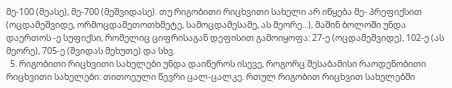მე-100 (მეასე), მე-700 (მეშვიდასე). თუ რიგობითი რიცხვითი სახელი არ იწყება მე- პრეფიქსით (ოცდამეშვიდე, ორმოცდამეთოთხმეტე, სამოცდამესამე, ას მეორე...), მაშინ ბოლოში უნდა დაერთოს -ე სუფიქსი, რომელიც ციფრისაგან დეფისით გამოიყოფა: 27-ე (ოცდამეშვიდე), 102-ე (ას მეორე), 705-ე (შვიდას მეხუთე) და სხვ.
  5. რიგობითი რიცხვითი სახელები უნდა დაიწეროს ისევე, როგორც შესაბამისი რაოდენობითი რიცხვითი სახელები: თითოეული წევრი ცალ-ცალკე. რთულ რიგობით რიცხვით სახელებში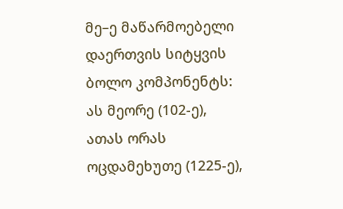მე–ე მაწარმოებელი დაერთვის სიტყვის ბოლო კომპონენტს: ას მეორე (102-ე), ათას ორას ოცდამეხუთე (1225-ე),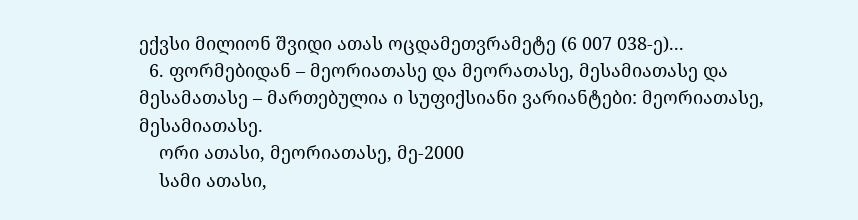ექვსი მილიონ შვიდი ათას ოცდამეთვრამეტე (6 007 038-ე)...
  6. ფორმებიდან – მეორიათასე და მეორათასე, მესამიათასე და მესამათასე – მართებულია ი სუფიქსიანი ვარიანტები: მეორიათასე, მესამიათასე.
    ორი ათასი, მეორიათასე, მე-2000
    სამი ათასი,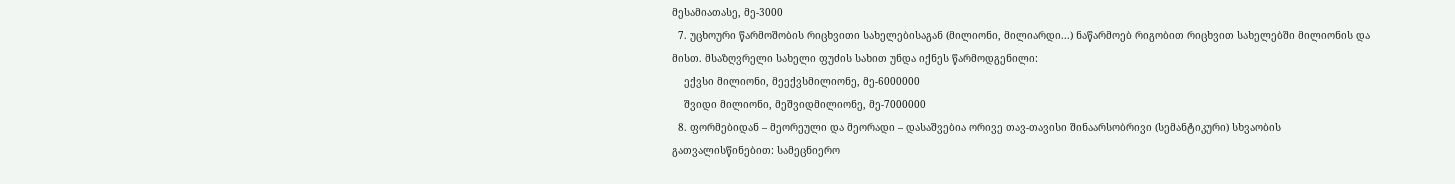მესამიათასე, მე-3000
  7. უცხოური წარმოშობის რიცხვითი სახელებისაგან (მილიონი, მილიარდი...) ნაწარმოებ რიგობით რიცხვით სახელებში მილიონის და მისთ. მსაზღვრელი სახელი ფუძის სახით უნდა იქნეს წარმოდგენილი:
    ექვსი მილიონი, მეექვსმილიონე, მე-6000000
    შვიდი მილიონი, მეშვიდმილიონე, მე-7000000
  8. ფორმებიდან – მეორეული და მეორადი – დასაშვებია ორივე თავ-თავისი შინაარსობრივი (სემანტიკური) სხვაობის გათვალისწინებით: სამეცნიერო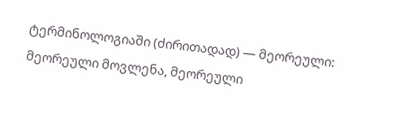ტერმინოლოგიაში (ძირითადად) — მეორეული: მეორეული მოვლენა, მეორეული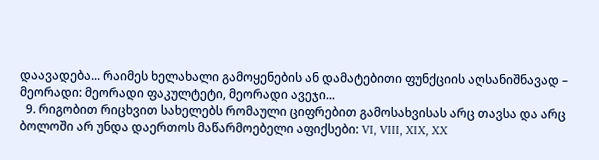დაავადება... რაიმეს ხელახალი გამოყენების ან დამატებითი ფუნქციის აღსანიშნავად – მეორადი: მეორადი ფაკულტეტი, მეორადი ავეჯი...
  9. რიგობით რიცხვით სახელებს რომაული ციფრებით გამოსახვისას არც თავსა და არც ბოლოში არ უნდა დაერთოს მაწარმოებელი აფიქსები: VI, VIII, XIX, XX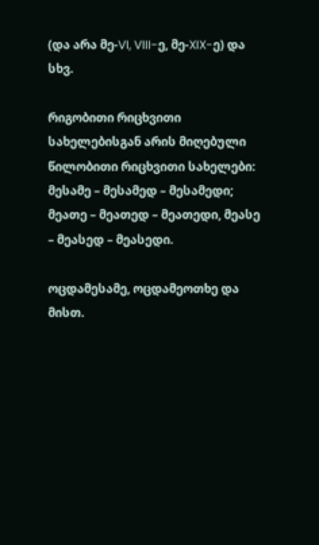(და არა მე-VI, VIII-ე, მე-XIX-ე) და სხვ.

რიგობითი რიცხვითი სახელებისგან არის მიღებული წილობითი რიცხვითი სახელები: მესამე – მესამედ – მესამედი; მეათე – მეათედ – მეათედი, მეასე – მეასედ – მეასედი.

ოცდამესამე, ოცდამეოთხე და მისთ.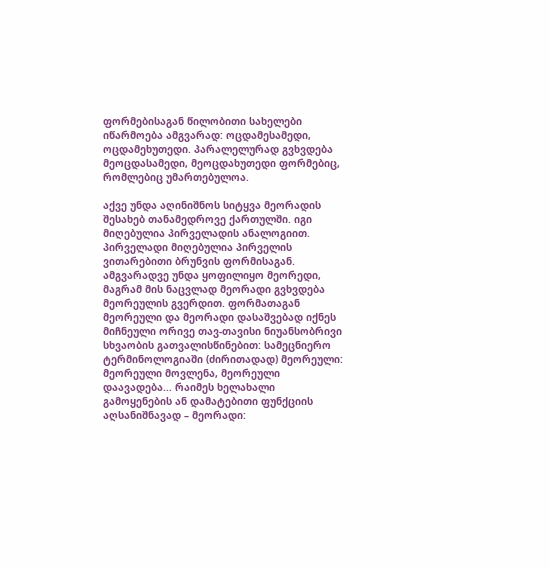ფორმებისაგან წილობითი სახელები იწარმოება ამგვარად: ოცდამესამედი, ოცდამეხუთედი. პარალელურად გვხვდება მეოცდასამედი, მეოცდახუთედი ფორმებიც, რომლებიც უმართებულოა.

აქვე უნდა აღინიშნოს სიტყვა მეორადის შესახებ თანამედროვე ქართულში. იგი მიღებულია პირველადის ანალოგიით. პირველადი მიღებულია პირველის ვითარებითი ბრუნვის ფორმისაგან. ამგვარადვე უნდა ყოფილიყო მეორედი, მაგრამ მის ნაცვლად მეორადი გვხვდება მეორეულის გვერდით. ფორმათაგან მეორეული და მეორადი დასაშვებად იქნეს მიჩნეული ორივე თავ-თავისი ნიუანსობრივი სხვაობის გათვალისწინებით: სამეცნიერო ტერმინოლოგიაში (ძირითადად) მეორეული: მეორეული მოვლენა, მეორეული დაავადება... რაიმეს ხელახალი გამოყენების ან დამატებითი ფუნქციის აღსანიშნავად – მეორადი: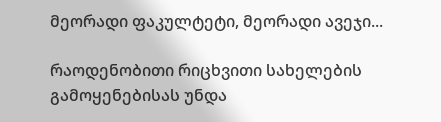მეორადი ფაკულტეტი, მეორადი ავეჯი...

რაოდენობითი რიცხვითი სახელების გამოყენებისას უნდა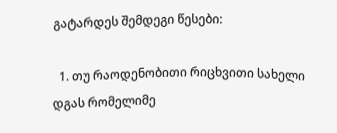გატარდეს შემდეგი წესები:

  1. თუ რაოდენობითი რიცხვითი სახელი დგას რომელიმე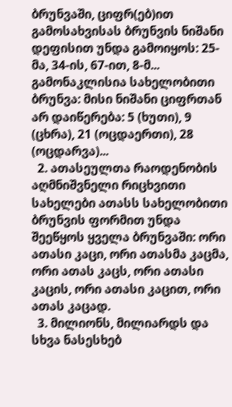ბრუნვაში, ციფრ(ებ)ით გამოსახვისას ბრუნვის ნიშანი დეფისით უნდა გამოიყოს: 25-მა, 34-ის, 67-ით, 8-მ... გამონაკლისია სახელობითი ბრუნვა: მისი ნიშანი ციფრთან არ დაიწერება: 5 (ხუთი), 9 (ცხრა), 21 (ოცდაერთი), 28 (ოცდარვა)...
  2. ათასეულთა რაოდენობის აღმნიშვნელი რიცხვითი სახელები ათასს სახელობითი ბრუნვის ფორმით უნდა შეეწყოს ყველა ბრუნვაში: ორი ათასი კაცი, ორი ათასმა კაცმა, ორი ათას კაცს, ორი ათასი კაცის, ორი ათასი კაცით, ორი ათას კაცად.
  3. მილიონს, მილიარდს და სხვა ნასესხებ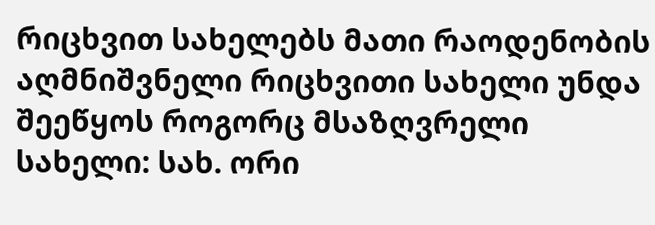რიცხვით სახელებს მათი რაოდენობის აღმნიშვნელი რიცხვითი სახელი უნდა შეეწყოს როგორც მსაზღვრელი სახელი: სახ. ორი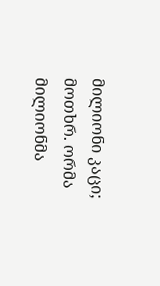მილიონი კაცი; მოთხრ. ორმა მილიონმა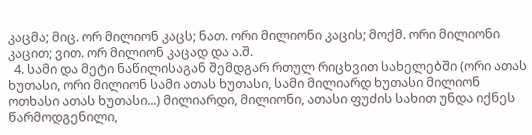კაცმა; მიც. ორ მილიონ კაცს; ნათ. ორი მილიონი კაცის; მოქმ. ორი მილიონი კაცით; ვით. ორ მილიონ კაცად და ა.შ.
  4. სამი და მეტი ნაწილისაგან შემდგარ რთულ რიცხვით სახელებში (ორი ათას ხუთასი, ორი მილიონ სამი ათას ხუთასი, სამი მილიარდ ხუთასი მილიონ ოთხასი ათას ხუთასი...) მილიარდი, მილიონი, ათასი ფუძის სახით უნდა იქნეს წარმოდგენილი,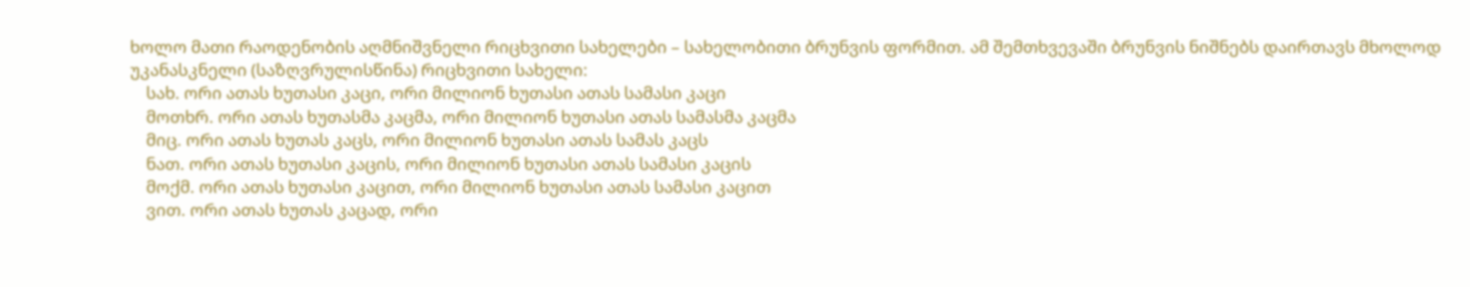ხოლო მათი რაოდენობის აღმნიშვნელი რიცხვითი სახელები – სახელობითი ბრუნვის ფორმით. ამ შემთხვევაში ბრუნვის ნიშნებს დაირთავს მხოლოდ უკანასკნელი (საზღვრულისწინა) რიცხვითი სახელი:
    სახ. ორი ათას ხუთასი კაცი, ორი მილიონ ხუთასი ათას სამასი კაცი
    მოთხრ. ორი ათას ხუთასმა კაცმა, ორი მილიონ ხუთასი ათას სამასმა კაცმა
    მიც. ორი ათას ხუთას კაცს, ორი მილიონ ხუთასი ათას სამას კაცს
    ნათ. ორი ათას ხუთასი კაცის, ორი მილიონ ხუთასი ათას სამასი კაცის
    მოქმ. ორი ათას ხუთასი კაცით, ორი მილიონ ხუთასი ათას სამასი კაცით
    ვით. ორი ათას ხუთას კაცად, ორი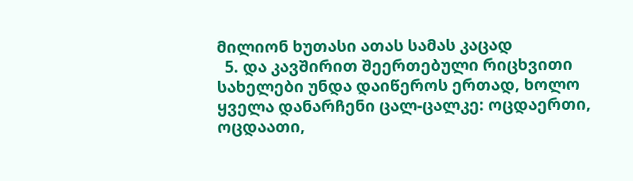მილიონ ხუთასი ათას სამას კაცად
  5. და კავშირით შეერთებული რიცხვითი სახელები უნდა დაიწეროს ერთად, ხოლო ყველა დანარჩენი ცალ-ცალკე: ოცდაერთი, ოცდაათი,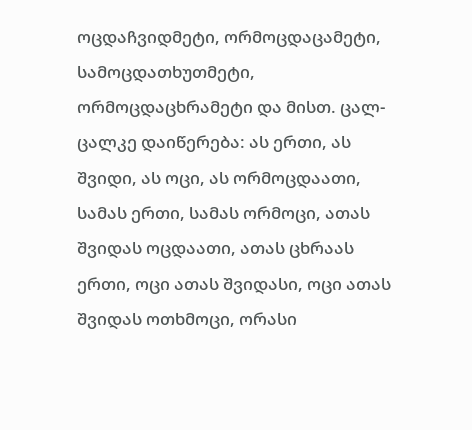ოცდაჩვიდმეტი, ორმოცდაცამეტი, სამოცდათხუთმეტი, ორმოცდაცხრამეტი და მისთ. ცალ-ცალკე დაიწერება: ას ერთი, ას შვიდი, ას ოცი, ას ორმოცდაათი, სამას ერთი, სამას ორმოცი, ათას შვიდას ოცდაათი, ათას ცხრაას ერთი, ოცი ათას შვიდასი, ოცი ათას შვიდას ოთხმოცი, ორასი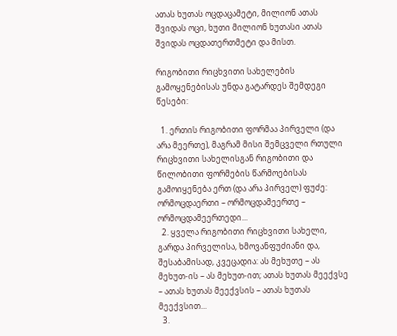ათას ხუთას ოცდაცამეტი, მილიონ ათას შვიდას ოცი, ხუთი მილიონ ხუთასი ათას შვიდას ოცდათერთმეტი და მისთ.

რიგობითი რიცხვითი სახელების გამოყენებისას უნდა გატარდეს შემდეგი წესები:

  1. ერთის რიგობითი ფორმაა პირველი (და არა მეერთე), მაგრამ მისი შემცველი რთული რიცხვითი სახელისგან რიგობითი და წილობითი ფორმების წარმოებისას გამოიყენება ერთ (და არა პირველ) ფუძე: ორმოცდაერთი – ორმოცდამეერთე – ორმოცდამეერთედი...
  2. ყველა რიგობითი რიცხვითი სახელი, გარდა პირველისა, ხმოვანფუძიანი და, შესაბამისად, კვეცადია: ას მეხუთე – ას მეხუთ-ის – ას მეხუთ-ით; ათას ხუთას მეექვსე – ათას ხუთას მეექვსის – ათას ხუთას მეექვსით...
  3.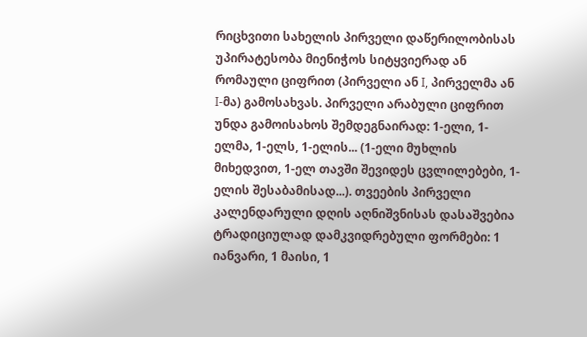რიცხვითი სახელის პირველი დაწერილობისას უპირატესობა მიენიჭოს სიტყვიერად ან რომაული ციფრით (პირველი ან I, პირველმა ან I-მა) გამოსახვას. პირველი არაბული ციფრით უნდა გამოისახოს შემდეგნაირად: 1-ელი, 1-ელმა, 1-ელს, 1-ელის... (1-ელი მუხლის მიხედვით, 1-ელ თავში შევიდეს ცვლილებები, 1-ელის შესაბამისად...). თვეების პირველი კალენდარული დღის აღნიშვნისას დასაშვებია ტრადიციულად დამკვიდრებული ფორმები: 1 იანვარი, 1 მაისი, 1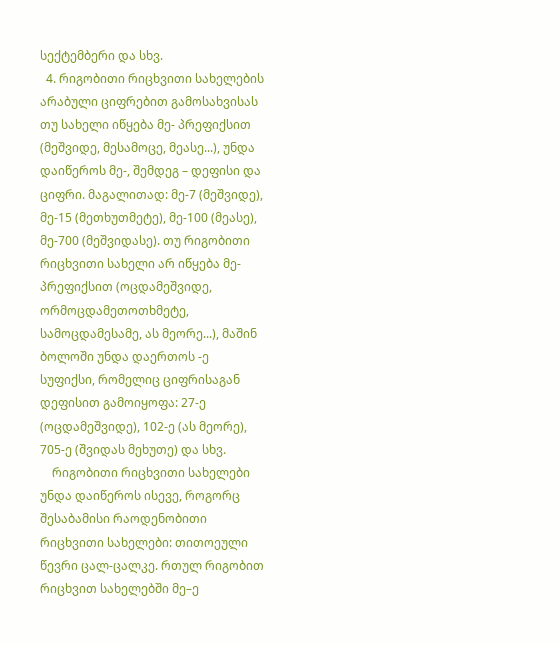სექტემბერი და სხვ.
  4. რიგობითი რიცხვითი სახელების არაბული ციფრებით გამოსახვისას თუ სახელი იწყება მე- პრეფიქსით (მეშვიდე, მესამოცე, მეასე...), უნდა დაიწეროს მე-, შემდეგ – დეფისი და ციფრი. მაგალითად: მე-7 (მეშვიდე), მე-15 (მეთხუთმეტე), მე-100 (მეასე), მე-700 (მეშვიდასე). თუ რიგობითი რიცხვითი სახელი არ იწყება მე- პრეფიქსით (ოცდამეშვიდე, ორმოცდამეთოთხმეტე, სამოცდამესამე, ას მეორე...), მაშინ ბოლოში უნდა დაერთოს -ე სუფიქსი, რომელიც ციფრისაგან დეფისით გამოიყოფა: 27-ე (ოცდამეშვიდე), 102-ე (ას მეორე), 705-ე (შვიდას მეხუთე) და სხვ.
    რიგობითი რიცხვითი სახელები უნდა დაიწეროს ისევე, როგორც შესაბამისი რაოდენობითი რიცხვითი სახელები: თითოეული წევრი ცალ-ცალკე. რთულ რიგობით რიცხვით სახელებში მე–ე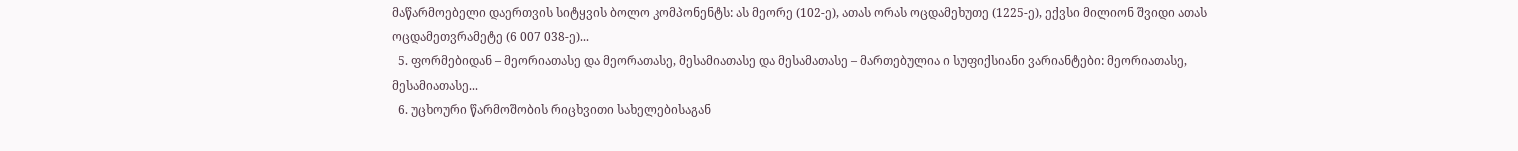მაწარმოებელი დაერთვის სიტყვის ბოლო კომპონენტს: ას მეორე (102-ე), ათას ორას ოცდამეხუთე (1225-ე), ექვსი მილიონ შვიდი ათას ოცდამეთვრამეტე (6 007 038-ე)...
  5. ფორმებიდან – მეორიათასე და მეორათასე, მესამიათასე და მესამათასე – მართებულია ი სუფიქსიანი ვარიანტები: მეორიათასე, მესამიათასე...
  6. უცხოური წარმოშობის რიცხვითი სახელებისაგან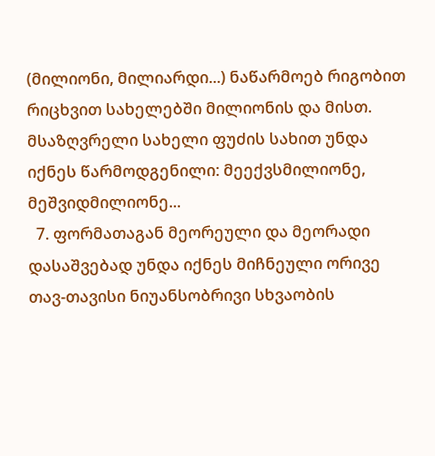(მილიონი, მილიარდი...) ნაწარმოებ რიგობით რიცხვით სახელებში მილიონის და მისთ. მსაზღვრელი სახელი ფუძის სახით უნდა იქნეს წარმოდგენილი: მეექვსმილიონე, მეშვიდმილიონე...
  7. ფორმათაგან მეორეული და მეორადი დასაშვებად უნდა იქნეს მიჩნეული ორივე თავ-თავისი ნიუანსობრივი სხვაობის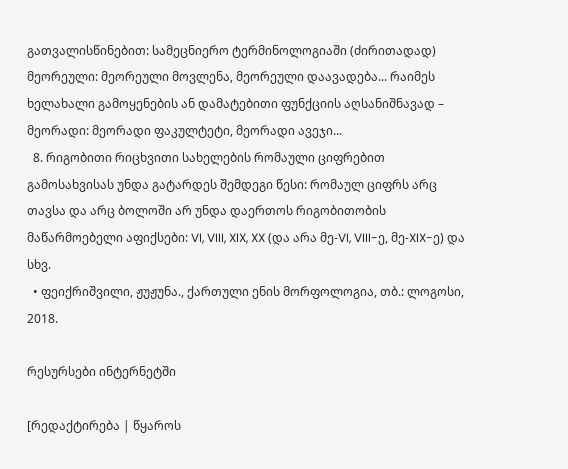გათვალისწინებით: სამეცნიერო ტერმინოლოგიაში (ძირითადად) მეორეული: მეორეული მოვლენა, მეორეული დაავადება... რაიმეს ხელახალი გამოყენების ან დამატებითი ფუნქციის აღსანიშნავად – მეორადი: მეორადი ფაკულტეტი, მეორადი ავეჯი...
  8. რიგობითი რიცხვითი სახელების რომაული ციფრებით გამოსახვისას უნდა გატარდეს შემდეგი წესი: რომაულ ციფრს არც თავსა და არც ბოლოში არ უნდა დაერთოს რიგობითობის მაწარმოებელი აფიქსები: VI, VIII, XIX, XX (და არა მე-VI, VIII-ე, მე-XIX-ე) და სხვ.
  • ფეიქრიშვილი, ჟუჟუნა., ქართული ენის მორფოლოგია, თბ.: ლოგოსი, 2018.

რესურსები ინტერნეტში

[რედაქტირება | წყაროს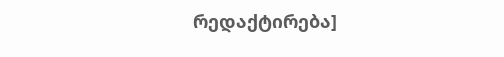რედაქტირება]